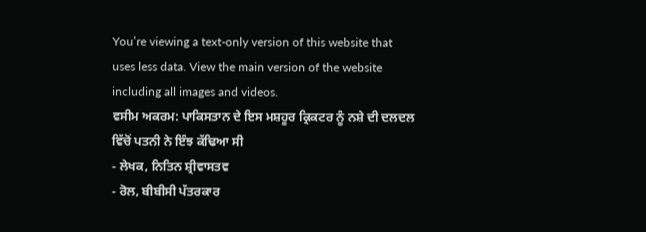You’re viewing a text-only version of this website that uses less data. View the main version of the website including all images and videos.
ਵਸੀਮ ਅਕਰਮ: ਪਾਕਿਸਤਾਨ ਦੇ ਇਸ ਮਸ਼ਹੂਰ ਕ੍ਰਿਕਟਰ ਨੂੰ ਨਸ਼ੇ ਦੀ ਦਲਦਲ ਵਿੱਚੋਂ ਪਤਨੀ ਨੇ ਇੰਝ ਕੱਢਿਆ ਸੀ
- ਲੇਖਕ, ਨਿਤਿਨ ਸ਼੍ਰੀਵਾਸਤਵ
- ਰੋਲ, ਬੀਬੀਸੀ ਪੱਤਰਕਾਰ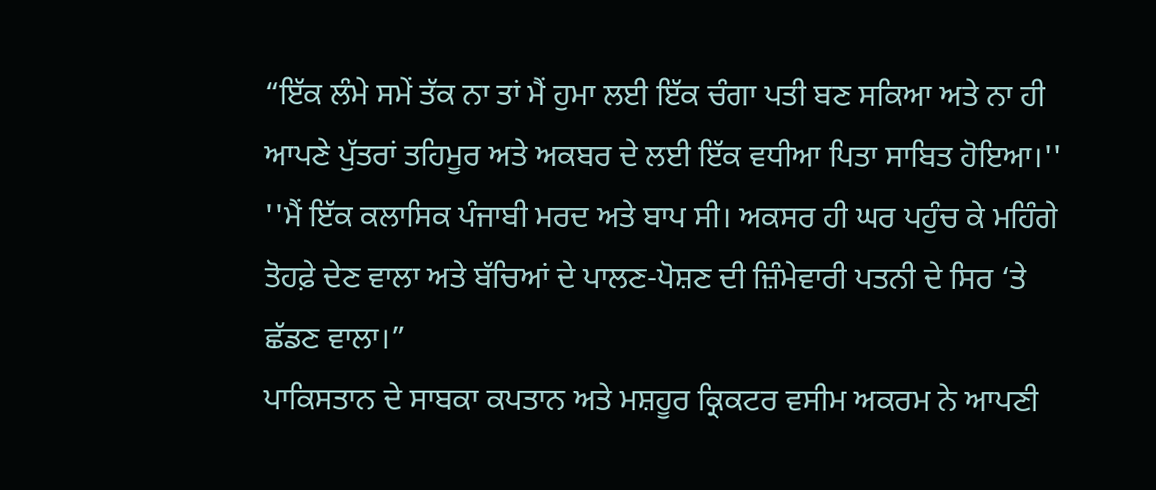“ਇੱਕ ਲੰਮੇ ਸਮੇਂ ਤੱਕ ਨਾ ਤਾਂ ਮੈਂ ਹੁਮਾ ਲਈ ਇੱਕ ਚੰਗਾ ਪਤੀ ਬਣ ਸਕਿਆ ਅਤੇ ਨਾ ਹੀ ਆਪਣੇ ਪੁੱਤਰਾਂ ਤਹਿਮੂਰ ਅਤੇ ਅਕਬਰ ਦੇ ਲਈ ਇੱਕ ਵਧੀਆ ਪਿਤਾ ਸਾਬਿਤ ਹੋਇਆ।''
''ਮੈਂ ਇੱਕ ਕਲਾਸਿਕ ਪੰਜਾਬੀ ਮਰਦ ਅਤੇ ਬਾਪ ਸੀ। ਅਕਸਰ ਹੀ ਘਰ ਪਹੁੰਚ ਕੇ ਮਹਿੰਗੇ ਤੋਹਫ਼ੇ ਦੇਣ ਵਾਲਾ ਅਤੇ ਬੱਚਿਆਂ ਦੇ ਪਾਲਣ-ਪੋਸ਼ਣ ਦੀ ਜ਼ਿੰਮੇਵਾਰੀ ਪਤਨੀ ਦੇ ਸਿਰ ‘ਤੇ ਛੱਡਣ ਵਾਲਾ।”
ਪਾਕਿਸਤਾਨ ਦੇ ਸਾਬਕਾ ਕਪਤਾਨ ਅਤੇ ਮਸ਼ਹੂਰ ਕ੍ਰਿਕਟਰ ਵਸੀਮ ਅਕਰਮ ਨੇ ਆਪਣੀ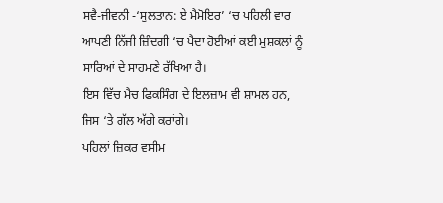ਸਵੈ-ਜੀਵਨੀ -‘ਸੁਲਤਾਨ: ਏ ਮੈਮੋਇਰ’ ‘ਚ ਪਹਿਲੀ ਵਾਰ ਆਪਣੀ ਨਿੱਜੀ ਜ਼ਿੰਦਗੀ ‘ਚ ਪੈਦਾ ਹੋਈਆਂ ਕਈ ਮੁਸ਼ਕਲਾਂ ਨੂੰ ਸਾਰਿਆਂ ਦੇ ਸਾਹਮਣੇ ਰੱਖਿਆ ਹੈ।
ਇਸ ਵਿੱਚ ਮੈਚ ਫਿਕਸਿੰਗ ਦੇ ਇਲਜ਼ਾਮ ਵੀ ਸ਼ਾਮਲ ਹਨ, ਜਿਸ ‘ਤੇ ਗੱਲ ਅੱਗੇ ਕਰਾਂਗੇ।
ਪਹਿਲਾਂ ਜ਼ਿਕਰ ਵਸੀਮ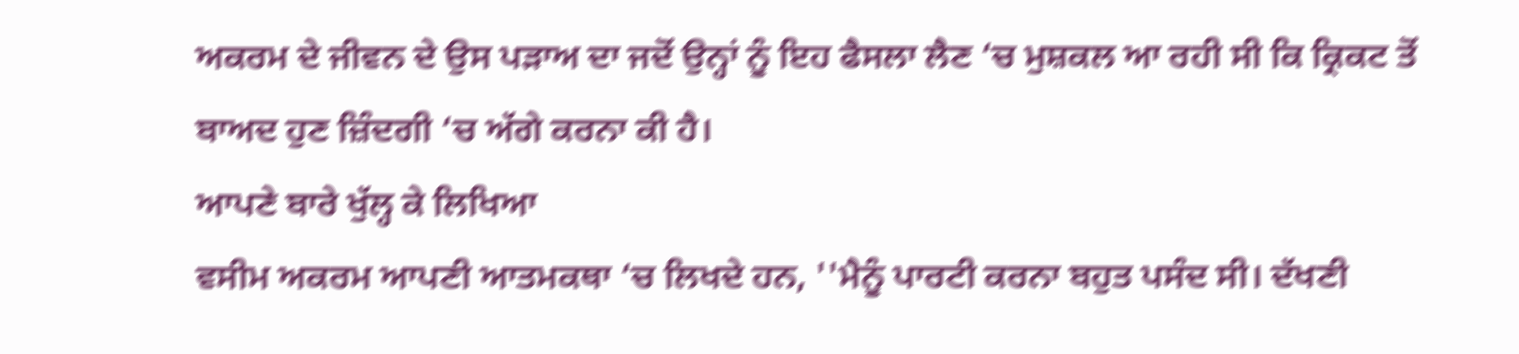ਅਕਰਮ ਦੇ ਜੀਵਨ ਦੇ ਉਸ ਪੜਾਅ ਦਾ ਜਦੋਂ ਉਨ੍ਹਾਂ ਨੂੰ ਇਹ ਫੈਸਲਾ ਲੈਣ ‘ਚ ਮੁਸ਼ਕਲ ਆ ਰਹੀ ਸੀ ਕਿ ਕ੍ਰਿਕਟ ਤੋਂ ਬਾਅਦ ਹੁਣ ਜ਼ਿੰਦਗੀ ‘ਚ ਅੱਗੇ ਕਰਨਾ ਕੀ ਹੈ।
ਆਪਣੇ ਬਾਰੇ ਖੁੱਲ੍ਹ ਕੇ ਲਿਖਿਆ
ਵਸੀਮ ਅਕਰਮ ਆਪਣੀ ਆਤਮਕਥਾ ‘ਚ ਲਿਖਦੇ ਹਨ, ''ਮੈਨੂੰ ਪਾਰਟੀ ਕਰਨਾ ਬਹੁਤ ਪਸੰਦ ਸੀ। ਦੱਖਣੀ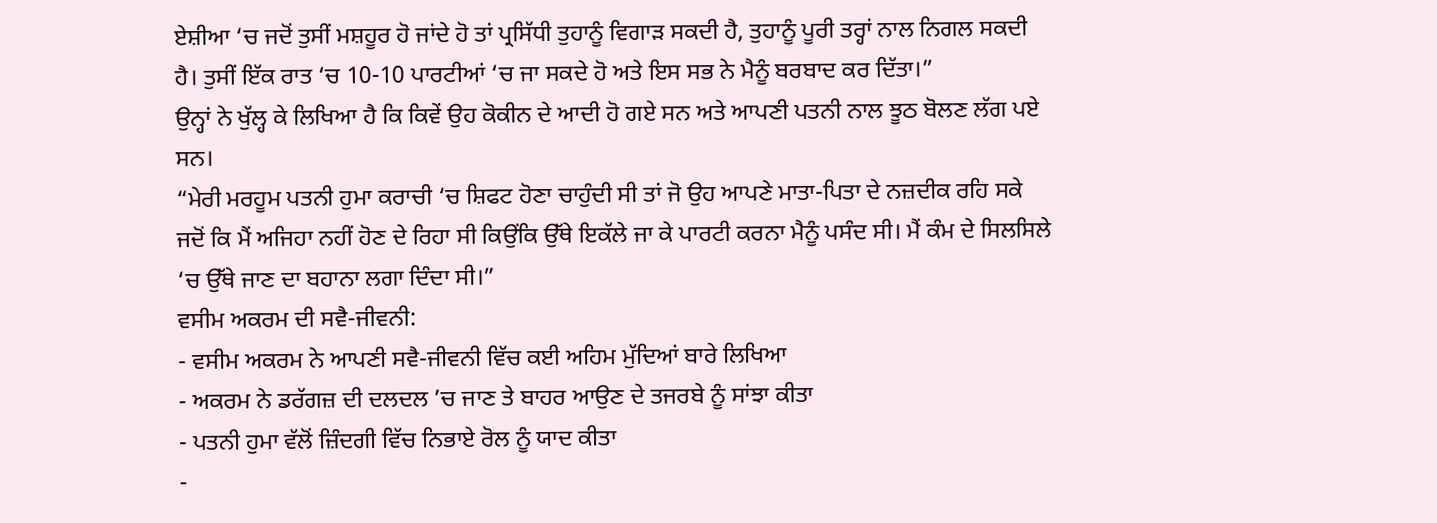ਏਸ਼ੀਆ ‘ਚ ਜਦੋਂ ਤੁਸੀਂ ਮਸ਼ਹੂਰ ਹੋ ਜਾਂਦੇ ਹੋ ਤਾਂ ਪ੍ਰਸਿੱਧੀ ਤੁਹਾਨੂੰ ਵਿਗਾੜ ਸਕਦੀ ਹੈ, ਤੁਹਾਨੂੰ ਪੂਰੀ ਤਰ੍ਹਾਂ ਨਾਲ ਨਿਗਲ ਸਕਦੀ ਹੈ। ਤੁਸੀਂ ਇੱਕ ਰਾਤ ‘ਚ 10-10 ਪਾਰਟੀਆਂ ‘ਚ ਜਾ ਸਕਦੇ ਹੋ ਅਤੇ ਇਸ ਸਭ ਨੇ ਮੈਨੂੰ ਬਰਬਾਦ ਕਰ ਦਿੱਤਾ।”
ਉਨ੍ਹਾਂ ਨੇ ਖੁੱਲ੍ਹ ਕੇ ਲਿਖਿਆ ਹੈ ਕਿ ਕਿਵੇਂ ਉਹ ਕੋਕੀਨ ਦੇ ਆਦੀ ਹੋ ਗਏ ਸਨ ਅਤੇ ਆਪਣੀ ਪਤਨੀ ਨਾਲ ਝੂਠ ਬੋਲਣ ਲੱਗ ਪਏ ਸਨ।
“ਮੇਰੀ ਮਰਹੂਮ ਪਤਨੀ ਹੁਮਾ ਕਰਾਚੀ ‘ਚ ਸ਼ਿਫਟ ਹੋਣਾ ਚਾਹੁੰਦੀ ਸੀ ਤਾਂ ਜੋ ਉਹ ਆਪਣੇ ਮਾਤਾ-ਪਿਤਾ ਦੇ ਨਜ਼ਦੀਕ ਰਹਿ ਸਕੇ ਜਦੋਂ ਕਿ ਮੈਂ ਅਜਿਹਾ ਨਹੀਂ ਹੋਣ ਦੇ ਰਿਹਾ ਸੀ ਕਿਉਂਕਿ ਉੱਥੇ ਇਕੱਲੇ ਜਾ ਕੇ ਪਾਰਟੀ ਕਰਨਾ ਮੈਨੂੰ ਪਸੰਦ ਸੀ। ਮੈਂ ਕੰਮ ਦੇ ਸਿਲਸਿਲੇ ‘ਚ ਉੱਥੇ ਜਾਣ ਦਾ ਬਹਾਨਾ ਲਗਾ ਦਿੰਦਾ ਸੀ।”
ਵਸੀਮ ਅਕਰਮ ਦੀ ਸਵੈ-ਜੀਵਨੀ:
- ਵਸੀਮ ਅਕਰਮ ਨੇ ਆਪਣੀ ਸਵੈ-ਜੀਵਨੀ ਵਿੱਚ ਕਈ ਅਹਿਮ ਮੁੱਦਿਆਂ ਬਾਰੇ ਲਿਖਿਆ
- ਅਕਰਮ ਨੇ ਡਰੱਗਜ਼ ਦੀ ਦਲਦਲ ’ਚ ਜਾਣ ਤੇ ਬਾਹਰ ਆਉਣ ਦੇ ਤਜਰਬੇ ਨੂੰ ਸਾਂਝਾ ਕੀਤਾ
- ਪਤਨੀ ਹੁਮਾ ਵੱਲੋਂ ਜ਼ਿੰਦਗੀ ਵਿੱਚ ਨਿਭਾਏ ਰੋਲ ਨੂੰ ਯਾਦ ਕੀਤਾ
-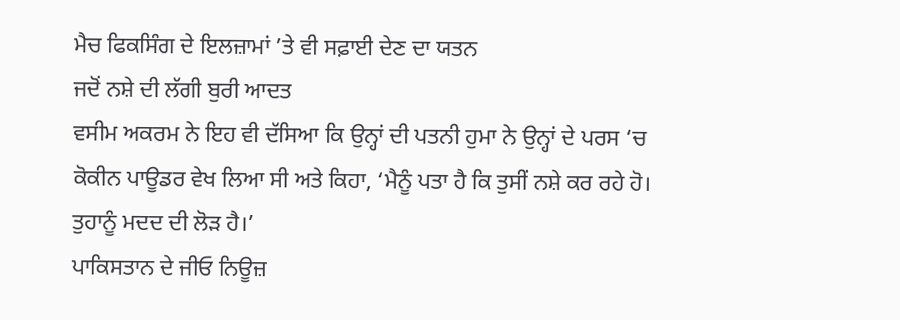ਮੈਚ ਫਿਕਸਿੰਗ ਦੇ ਇਲਜ਼ਾਮਾਂ ’ਤੇ ਵੀ ਸਫ਼ਾਈ ਦੇਣ ਦਾ ਯਤਨ
ਜਦੋਂ ਨਸ਼ੇ ਦੀ ਲੱਗੀ ਬੁਰੀ ਆਦਤ
ਵਸੀਮ ਅਕਰਮ ਨੇ ਇਹ ਵੀ ਦੱਸਿਆ ਕਿ ਉਨ੍ਹਾਂ ਦੀ ਪਤਨੀ ਹੁਮਾ ਨੇ ਉਨ੍ਹਾਂ ਦੇ ਪਰਸ ‘ਚ ਕੋਕੀਨ ਪਾਊਡਰ ਵੇਖ ਲਿਆ ਸੀ ਅਤੇ ਕਿਹਾ, ‘ਮੈਨੂੰ ਪਤਾ ਹੈ ਕਿ ਤੁਸੀਂ ਨਸ਼ੇ ਕਰ ਰਹੇ ਹੋ। ਤੁਹਾਨੂੰ ਮਦਦ ਦੀ ਲੋੜ ਹੈ।’
ਪਾਕਿਸਤਾਨ ਦੇ ਜੀਓ ਨਿਊਜ਼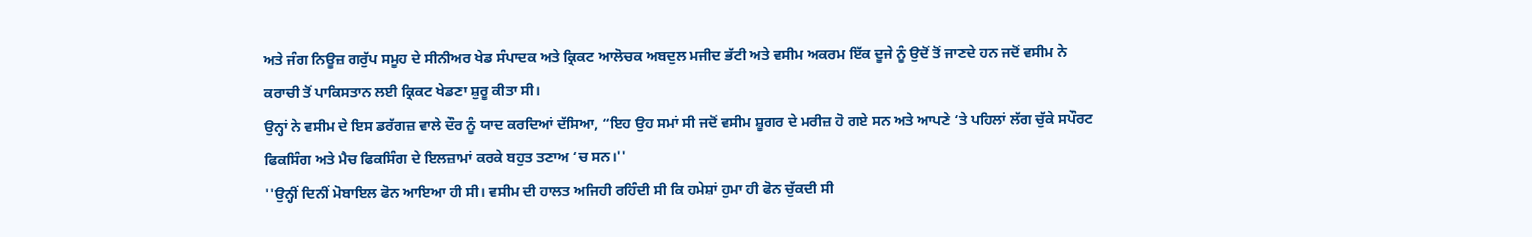ਅਤੇ ਜੰਗ ਨਿਊਜ਼ ਗਰੁੱਪ ਸਮੂਹ ਦੇ ਸੀਨੀਅਰ ਖੇਡ ਸੰਪਾਦਕ ਅਤੇ ਕ੍ਰਿਕਟ ਆਲੋਚਕ ਅਬਦੁਲ ਮਜੀਦ ਭੱਟੀ ਅਤੇ ਵਸੀਮ ਅਕਰਮ ਇੱਕ ਦੂਜੇ ਨੂੰ ਉਦੋਂ ਤੋਂ ਜਾਣਦੇ ਹਨ ਜਦੋਂ ਵਸੀਮ ਨੇ ਕਰਾਚੀ ਤੋਂ ਪਾਕਿਸਤਾਨ ਲਈ ਕ੍ਰਿਕਟ ਖੇਡਣਾ ਸ਼ੁਰੂ ਕੀਤਾ ਸੀ।
ਉਨ੍ਹਾਂ ਨੇ ਵਸੀਮ ਦੇ ਇਸ ਡਰੱਗਜ਼ ਵਾਲੇ ਦੌਰ ਨੂੰ ਯਾਦ ਕਰਦਿਆਂ ਦੱਸਿਆ, “ਇਹ ਉਹ ਸਮਾਂ ਸੀ ਜਦੋਂ ਵਸੀਮ ਸ਼ੂਗਰ ਦੇ ਮਰੀਜ਼ ਹੋ ਗਏ ਸਨ ਅਤੇ ਆਪਣੇ ‘ਤੇ ਪਹਿਲਾਂ ਲੱਗ ਚੁੱਕੇ ਸਪੌਰਟ ਫਿਕਸਿੰਗ ਅਤੇ ਮੈਚ ਫਿਕਸਿੰਗ ਦੇ ਇਲਜ਼ਾਮਾਂ ਕਰਕੇ ਬਹੁਤ ਤਣਾਅ ‘ਚ ਸਨ।''
''ਉਨ੍ਹੀਂ ਦਿਨੀਂ ਮੋਬਾਇਲ ਫੋਨ ਆਇਆ ਹੀ ਸੀ। ਵਸੀਮ ਦੀ ਹਾਲਤ ਅਜਿਹੀ ਰਹਿੰਦੀ ਸੀ ਕਿ ਹਮੇਸ਼ਾਂ ਹੁਮਾ ਹੀ ਫੋਨ ਚੁੱਕਦੀ ਸੀ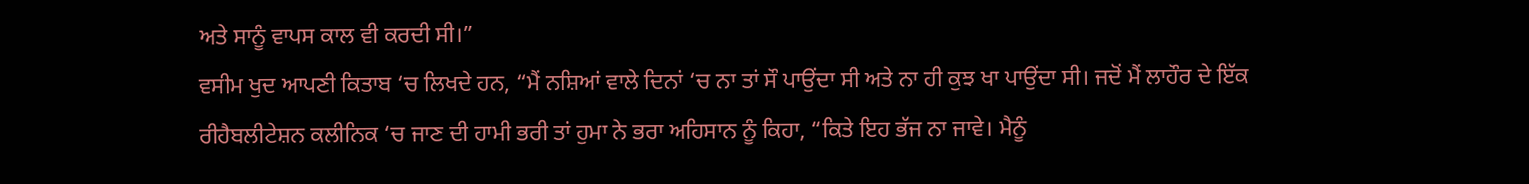ਅਤੇ ਸਾਨੂੰ ਵਾਪਸ ਕਾਲ ਵੀ ਕਰਦੀ ਸੀ।”
ਵਸੀਮ ਖੁਦ ਆਪਣੀ ਕਿਤਾਬ ‘ਚ ਲਿਖਦੇ ਹਨ, “ਮੈਂ ਨਸ਼ਿਆਂ ਵਾਲੇ ਦਿਨਾਂ ‘ਚ ਨਾ ਤਾਂ ਸੌ ਪਾਉਂਦਾ ਸੀ ਅਤੇ ਨਾ ਹੀ ਕੁਝ ਖਾ ਪਾਉਂਦਾ ਸੀ। ਜਦੋਂ ਮੈਂ ਲਾਹੌਰ ਦੇ ਇੱਕ ਰੀਹੈਬਲੀਟੇਸ਼ਨ ਕਲੀਨਿਕ ‘ਚ ਜਾਣ ਦੀ ਹਾਮੀ ਭਰੀ ਤਾਂ ਹੁਮਾ ਨੇ ਭਰਾ ਅਹਿਸਾਨ ਨੂੰ ਕਿਹਾ, “ਕਿਤੇ ਇਹ ਭੱਜ ਨਾ ਜਾਵੇ। ਮੈਨੂੰ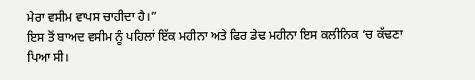ਮੇਰਾ ਵਸੀਮ ਵਾਪਸ ਚਾਹੀਦਾ ਹੈ।”
ਇਸ ਤੋਂ ਬਾਅਦ ਵਸੀਮ ਨੂੰ ਪਹਿਲਾਂ ਇੱਕ ਮਹੀਨਾ ਅਤੇ ਫਿਰ ਡੇਢ ਮਹੀਨਾ ਇਸ ਕਲੀਨਿਕ ‘ਚ ਕੱਢਣਾ ਪਿਆ ਸੀ।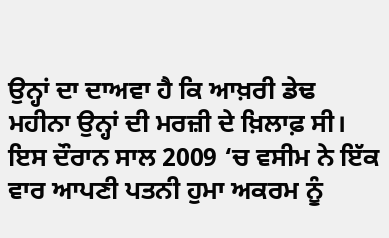ਉਨ੍ਹਾਂ ਦਾ ਦਾਅਵਾ ਹੈ ਕਿ ਆਖ਼ਰੀ ਡੇਢ ਮਹੀਨਾ ਉਨ੍ਹਾਂ ਦੀ ਮਰਜ਼ੀ ਦੇ ਖ਼ਿਲਾਫ਼ ਸੀ।
ਇਸ ਦੌਰਾਨ ਸਾਲ 2009 ‘ਚ ਵਸੀਮ ਨੇ ਇੱਕ ਵਾਰ ਆਪਣੀ ਪਤਨੀ ਹੁਮਾ ਅਕਰਮ ਨੂੰ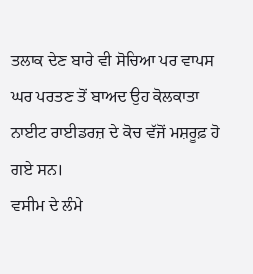ਤਲਾਕ ਦੇਣ ਬਾਰੇ ਵੀ ਸੋਚਿਆ ਪਰ ਵਾਪਸ ਘਰ ਪਰਤਣ ਤੋਂ ਬਾਅਦ ਉਹ ਕੋਲਕਾਤਾ ਨਾਈਟ ਰਾਈਡਰਜ਼ ਦੇ ਕੋਚ ਵੱਜੋਂ ਮਸ਼ਰੂਫ਼ ਹੋ ਗਏ ਸਨ।
ਵਸੀਮ ਦੇ ਲੰਮੇ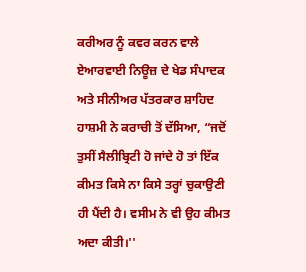ਕਰੀਅਰ ਨੂੰ ਕਵਰ ਕਰਨ ਵਾਲੇ ਏਆਰਵਾਈ ਨਿਊਜ਼ ਦੇ ਖੇਡ ਸੰਪਾਦਕ ਅਤੇ ਸੀਨੀਅਰ ਪੱਤਰਕਾਰ ਸ਼ਾਹਿਦ ਹਾਸ਼ਮੀ ਨੇ ਕਰਾਚੀ ਤੋਂ ਦੱਸਿਆ, “ਜਦੋਂ ਤੁਸੀਂ ਸੈਲੀਬ੍ਰਿਟੀ ਹੋ ਜਾਂਦੇ ਹੋ ਤਾਂ ਇੱਕ ਕੀਮਤ ਕਿਸੇ ਨਾ ਕਿਸੇ ਤਰ੍ਹਾਂ ਚੁਕਾਉਣੀ ਹੀ ਪੈਂਦੀ ਹੈ। ਵਸੀਮ ਨੇ ਵੀ ਉਹ ਕੀਮਤ ਅਦਾ ਕੀਤੀ।''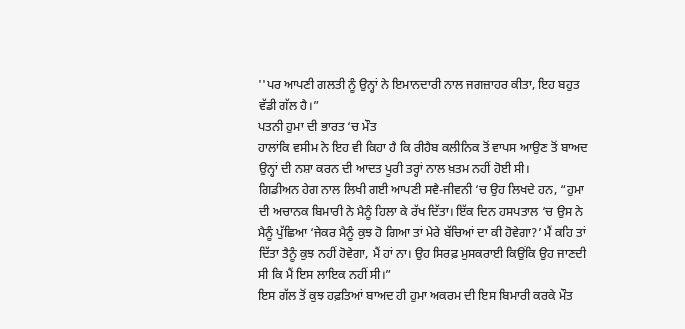''ਪਰ ਆਪਣੀ ਗਲਤੀ ਨੂੰ ਉਨ੍ਹਾਂ ਨੇ ਇਮਾਨਦਾਰੀ ਨਾਲ ਜਗਜ਼ਾਹਰ ਕੀਤਾ, ਇਹ ਬਹੁਤ ਵੱਡੀ ਗੱਲ ਹੈ।”
ਪਤਨੀ ਹੁਮਾ ਦੀ ਭਾਰਤ ‘ਚ ਮੌਤ
ਹਾਲਾਂਕਿ ਵਸੀਮ ਨੇ ਇਹ ਵੀ ਕਿਹਾ ਹੈ ਕਿ ਰੀਹੈਬ ਕਲੀਨਿਕ ਤੋਂ ਵਾਪਸ ਆਉਣ ਤੋਂ ਬਾਅਦ ਉਨ੍ਹਾਂ ਦੀ ਨਸ਼ਾ ਕਰਨ ਦੀ ਆਦਤ ਪੂਰੀ ਤਰ੍ਹਾਂ ਨਾਲ ਖ਼ਤਮ ਨਹੀਂ ਹੋਈ ਸੀ।
ਗਿਡੀਅਨ ਹੇਗ ਨਾਲ ਲਿਖੀ ਗਈ ਆਪਣੀ ਸਵੈ-ਜੀਵਨੀ ‘ਚ ਉਹ ਲਿਖਦੇ ਹਨ, “ਹੁਮਾ ਦੀ ਅਚਾਨਕ ਬਿਮਾਰੀ ਨੇ ਮੈਨੂੰ ਹਿਲਾ ਕੇ ਰੱਖ ਦਿੱਤਾ। ਇੱਕ ਦਿਨ ਹਸਪਤਾਲ ‘ਚ ਉਸ ਨੇ ਮੈਨੂੰ ਪੁੱਛਿਆ ‘ਜੇਕਰ ਮੈਨੂੰ ਕੁਝ ਹੋ ਗਿਆ ਤਾਂ ਮੇਰੇ ਬੱਚਿਆਂ ਦਾ ਕੀ ਹੋਵੇਗਾ?’ ਮੈਂ ਕਹਿ ਤਾਂ ਦਿੱਤਾ ਤੈਨੂੰ ਕੁਝ ਨਹੀਂ ਹੋਵੇਗਾ, ਮੈਂ ਹਾਂ ਨਾ। ਉਹ ਸਿਰਫ਼ ਮੁਸਕਰਾਈ ਕਿਉਂਕਿ ਉਹ ਜਾਣਦੀ ਸੀ ਕਿ ਮੈਂ ਇਸ ਲਾਇਕ ਨਹੀਂ ਸੀ।”
ਇਸ ਗੱਲ ਤੋਂ ਕੁਝ ਹਫ਼ਤਿਆਂ ਬਾਅਦ ਹੀ ਹੁਮਾ ਅਕਰਮ ਦੀ ਇਸ ਬਿਮਾਰੀ ਕਰਕੇ ਮੌਤ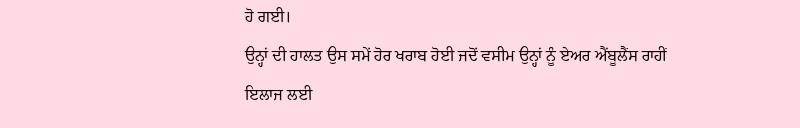ਹੋ ਗਈ।
ਉਨ੍ਹਾਂ ਦੀ ਹਾਲਤ ਉਸ ਸਮੇਂ ਹੋਰ ਖਰਾਬ ਹੋਈ ਜਦੋਂ ਵਸੀਮ ਉਨ੍ਹਾਂ ਨੂੰ ਏਅਰ ਐਂਬੂਲੈਂਸ ਰਾਹੀਂ ਇਲਾਜ ਲਈ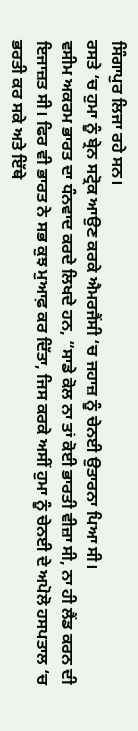ਸਿੰਗਾਪੁਰ ਲਿਜਾ ਰਹੇ ਸਨ।
ਰਸਤੇ ‘ਚ ਹੁਮਾ ਨੂੰ ਬ੍ਰੇਨ ਸਟ੍ਰੋਕ ਆਉਣ ਕਰਕੇ ਐਮਰਜੈਂਸੀ ‘ਚ ਜਹਾਜ਼ ਨੂੰ ਚੇਨਈ ਉਤਾਰਨਾ ਪਿਆ ਸੀ।
ਵਸੀਮ ਅਕਰਮ ਭਾਰਤ ਦਾ ਧੰਨਵਾਦ ਕਰਦੇ ਲਿਖਦੇ ਹਨ, “ਸਾਡੇ ਕੋਲ ਨਾ ਤਾਂ ਕੋਈ ਭਾਰਤੀ ਵੀਜ਼ਾ ਸੀ, ਨਾ ਹੀ ਲੈਂਡ ਕਰਨ ਦੀ ਇਜਾਜ਼ਤ ਸੀ। ਫਿਰ ਵੀ ਭਾਰਤ ਨੇ ਸਭ ਕੁਝ ਮੁਆਫ਼ ਕਰ ਦਿੱਤਾ, ਜਿਸ ਕਰਕੇ ਅਸੀਂ ਹੁਮਾ ਨੂੰ ਚੇਨਈ ਦੇ ਅਪੋਲੋ ਹਸਪਤਾਲ ‘ਚ ਭਰਤੀ ਕਰ ਸਕੇ ਅਤੇ ਇੱਥੇ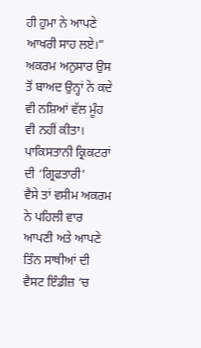ਹੀ ਹੁਮਾ ਨੇ ਆਪਣੇ ਆਖਰੀ ਸਾਹ ਲਏ।”
ਅਕਰਮ ਅਨੁਸਾਰ ਉਸ ਤੋਂ ਬਾਅਦ ਉਨ੍ਹਾਂ ਨੇ ਕਦੇ ਵੀ ਨਸ਼ਿਆਂ ਵੱਲ ਮੂੰਹ ਵੀ ਨਹੀਂ ਕੀਤਾ।
ਪਾਕਿਸਤਾਨੀ ਕ੍ਰਿਕਟਰਾਂ ਦੀ ‘ਗ੍ਰਿਫਤਾਰੀ’
ਵੈਸੇ ਤਾਂ ਵਸੀਮ ਅਕਰਮ ਨੇ ਪਹਿਲੀ ਵਾਰ ਆਪਣੀ ਅਤੇ ਆਪਣੇ ਤਿੰਨ ਸਾਥੀਆਂ ਦੀ ਵੈਸਟ ਇੰਡੀਜ਼ ‘ਚ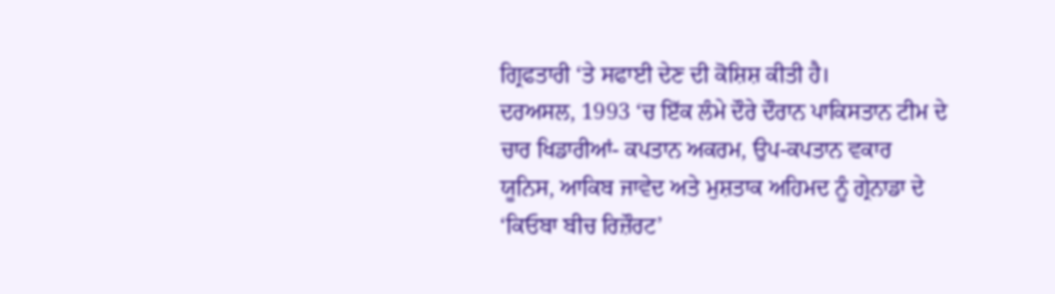ਗ੍ਰਿਫਤਾਰੀ ‘ਤੇ ਸਫਾਈ ਦੇਣ ਦੀ ਕੋਸ਼ਿਸ਼ ਕੀਤੀ ਹੈ।
ਦਰਅਸਲ, 1993 ‘ਚ ਇੱਕ ਲੰਮੇ ਦੌਰੇ ਦੌਰਾਨ ਪਾਕਿਸਤਾਨ ਟੀਮ ਦੇ ਚਾਰ ਖਿਡਾਰੀਆਂ- ਕਪਤਾਨ ਅਕਰਮ, ਉਪ-ਕਪਤਾਨ ਵਕਾਰ ਯੂਨਿਸ, ਆਕਿਬ ਜਾਵੇਦ ਅਤੇ ਮੁਸ਼ਤਾਕ ਅਹਿਮਦ ਨੂੰ ਗ੍ਰੇਨਾਡਾ ਦੇ ‘ਕਿਓਬਾ ਬੀਚ ਰਿਜ਼ੌਰਟ’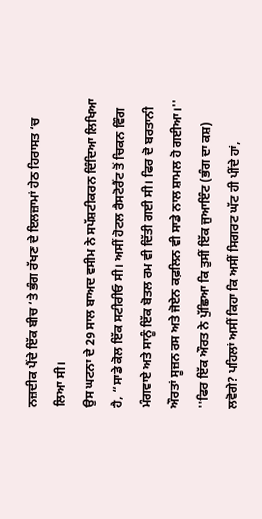ਨਜ਼ਦੀਕ ਪੈਂਦੇ ਇੱਕ ਬੀਚ ‘ਤੇ ਭੰਗ ਰੱਖਣ ਦੇ ਇਲਜ਼ਾਮਾਂ ਹੇਠ ਹਿਰਾਸਤ ‘ਚ ਲਿਆ ਸੀ।
ਉਸ ਘਟਨਾ ਦੇ 29 ਸਾਲ ਬਾਅਦ ਵਸੀਮ ਨੇ ਸਪੱਸ਼ਟੀਕਰਨ ਦਿੰਦਿਆ ਲਿਖਿਆ ਹੈ, “ਸਾਡੇ ਕੋਲ ਇੱਕ ਸਟੀਰੀਓ ਸੀ। ਅਸੀਂ ਹੋਟਲ ਰੈਸਟੋਰੈਂਟ ਤੋਂ ਚਿਕਨ ਵਿੰਗ ਮੰਗਵਾਏ ਅਤੇ ਸਾਨੂੰ ਇੱਕ ਬੋਤਲ ਰਮ ਵੀ ਦਿੱਤੀ ਗਈ ਸੀ। ਫਿਰ ਦੋ ਬਰਤਾਨੀ ਔਰਤਾਂ ਸੂਜ਼ਨ ਰਸ ਅਤੇ ਜੋਏਨ ਕਫ਼ਲਿਨ ਵੀ ਸਾਡੇ ਨਾਲ ਸ਼ਾਮਲ ਹੋ ਗਈਆ।''
''ਫਿਰ ਇੱਕ ਔਰਤ ਨੇ ਪੁੱਛਿਆ ਕਿ ਤੁਸੀਂ ਇੱਕ ਜੁਆਇੰਟ (ਭੰਗ ਦਾ ਕਸ਼) ਲਵੋਗੇ? ਪਹਿਲਾਂ ਅਸੀਂ ਕਿਹਾ ਕਿ ਅਸੀਂ ਸਿਗਰਟ ਘੱਟ ਹੀ ਪੀਂਦੇ ਹਾਂ,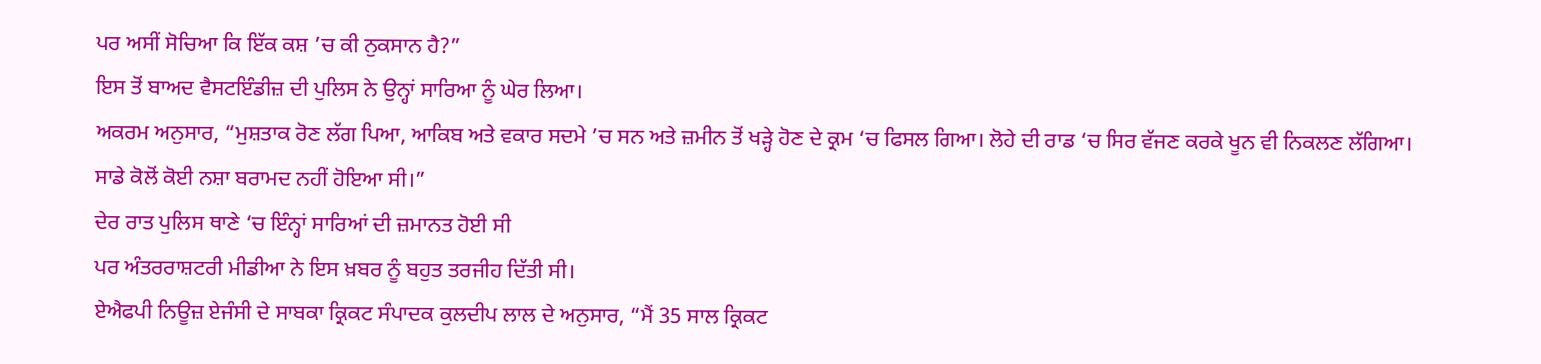ਪਰ ਅਸੀਂ ਸੋਚਿਆ ਕਿ ਇੱਕ ਕਸ਼ ’ਚ ਕੀ ਨੁਕਸਾਨ ਹੈ?”
ਇਸ ਤੋਂ ਬਾਅਦ ਵੈਸਟਇੰਡੀਜ਼ ਦੀ ਪੁਲਿਸ ਨੇ ਉਨ੍ਹਾਂ ਸਾਰਿਆ ਨੂੰ ਘੇਰ ਲਿਆ।
ਅਕਰਮ ਅਨੁਸਾਰ, “ਮੁਸ਼ਤਾਕ ਰੋਣ ਲੱਗ ਪਿਆ, ਆਕਿਬ ਅਤੇ ਵਕਾਰ ਸਦਮੇ ’ਚ ਸਨ ਅਤੇ ਜ਼ਮੀਨ ਤੋਂ ਖੜ੍ਹੇ ਹੋਣ ਦੇ ਕ੍ਰਮ ‘ਚ ਫਿਸਲ ਗਿਆ। ਲੋਹੇ ਦੀ ਰਾਡ ‘ਚ ਸਿਰ ਵੱਜਣ ਕਰਕੇ ਖੂਨ ਵੀ ਨਿਕਲਣ ਲੱਗਿਆ। ਸਾਡੇ ਕੋਲੋਂ ਕੋਈ ਨਸ਼ਾ ਬਰਾਮਦ ਨਹੀਂ ਹੋਇਆ ਸੀ।”
ਦੇਰ ਰਾਤ ਪੁਲਿਸ ਥਾਣੇ ‘ਚ ਇੰਨ੍ਹਾਂ ਸਾਰਿਆਂ ਦੀ ਜ਼ਮਾਨਤ ਹੋਈ ਸੀ
ਪਰ ਅੰਤਰਰਾਸ਼ਟਰੀ ਮੀਡੀਆ ਨੇ ਇਸ ਖ਼ਬਰ ਨੂੰ ਬਹੁਤ ਤਰਜੀਹ ਦਿੱਤੀ ਸੀ।
ਏਐਫਪੀ ਨਿਊਜ਼ ਏਜੰਸੀ ਦੇ ਸਾਬਕਾ ਕ੍ਰਿਕਟ ਸੰਪਾਦਕ ਕੁਲਦੀਪ ਲਾਲ ਦੇ ਅਨੁਸਾਰ, “ਮੈਂ 35 ਸਾਲ ਕ੍ਰਿਕਟ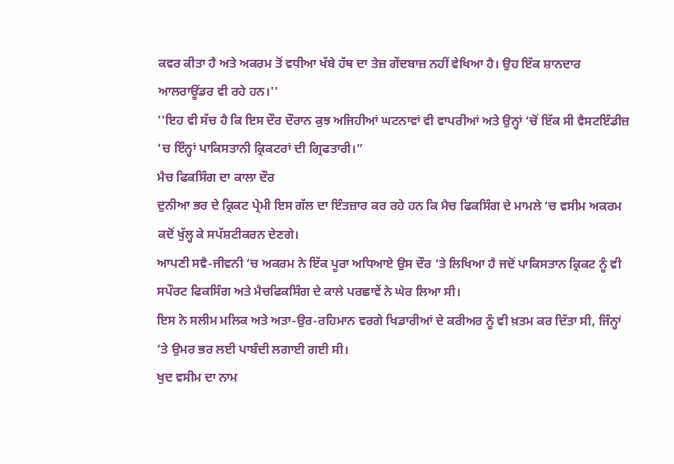ਕਵਰ ਕੀਤਾ ਹੈ ਅਤੇ ਅਕਰਮ ਤੋਂ ਵਧੀਆ ਖੱਬੇ ਹੱਥ ਦਾ ਤੇਜ਼ ਗੇਂਦਬਾਜ਼ ਨਹੀਂ ਵੇਖਿਆ ਹੈ। ਉਹ ਇੱਕ ਸ਼ਾਨਦਾਰ ਆਲਰਾਊਂਡਰ ਵੀ ਰਹੇ ਹਨ।''
''ਇਹ ਵੀ ਸੱਚ ਹੈ ਕਿ ਇਸ ਦੌਰ ਦੌਰਾਨ ਕੁਝ ਅਜਿਹੀਆਂ ਘਟਨਾਵਾਂ ਵੀ ਵਾਪਰੀਆਂ ਅਤੇ ਉਨ੍ਹਾਂ ‘ਚੋਂ ਇੱਕ ਸੀ ਵੈਸਟਇੰਡੀਜ਼ ‘ਚ ਇੰਨ੍ਹਾਂ ਪਾਕਿਸਤਾਨੀ ਕ੍ਰਿਕਟਰਾਂ ਦੀ ਗ੍ਰਿਫਤਾਰੀ।”
ਮੈਚ ਫਿਕਸਿੰਗ ਦਾ ਕਾਲਾ ਦੌਰ
ਦੁਨੀਆ ਭਰ ਦੇ ਕ੍ਰਿਕਟ ਪ੍ਰੇਮੀ ਇਸ ਗੱਲ ਦਾ ਇੰਤਜ਼ਾਰ ਕਰ ਰਹੇ ਹਨ ਕਿ ਮੈਚ ਫਿਕਸਿੰਗ ਦੇ ਮਾਮਲੇ ‘ਚ ਵਸੀਮ ਅਕਰਮ ਕਦੋਂ ਖੁੱਲ੍ਹ ਕੇ ਸਪੱਸ਼ਟੀਕਰਨ ਦੇਣਗੇ।
ਆਪਣੀ ਸਵੈ-ਜੀਵਨੀ ‘ਚ ਅਕਰਮ ਨੇ ਇੱਕ ਪੂਰਾ ਅਧਿਆਏ ਉਸ ਦੌਰ ‘ਤੇ ਲਿਖਿਆ ਹੈ ਜਦੋਂ ਪਾਕਿਸਤਾਨ ਕ੍ਰਿਕਟ ਨੂੰ ਵੀ ਸਪੌਰਟ ਫਿਕਸਿੰਗ ਅਤੇ ਮੈਚਫਿਕਸਿੰਗ ਦੇ ਕਾਲੇ ਪਰਛਾਵੇਂ ਨੇ ਘੇਰ ਲਿਆ ਸੀ।
ਇਸ ਨੇ ਸਲੀਮ ਮਲਿਕ ਅਤੇ ਅਤਾ-ਉਰ-ਰਹਿਮਾਨ ਵਰਗੇ ਖਿਡਾਰੀਆਂ ਦੇ ਕਰੀਅਰ ਨੂੰ ਵੀ ਖ਼ਤਮ ਕਰ ਦਿੱਤਾ ਸੀ, ਜਿੰਨ੍ਹਾਂ ’ਤੇ ਉਮਰ ਭਰ ਲਈ ਪਾਬੰਦੀ ਲਗਾਈ ਗਈ ਸੀ।
ਖੁਦ ਵਸੀਮ ਦਾ ਨਾਮ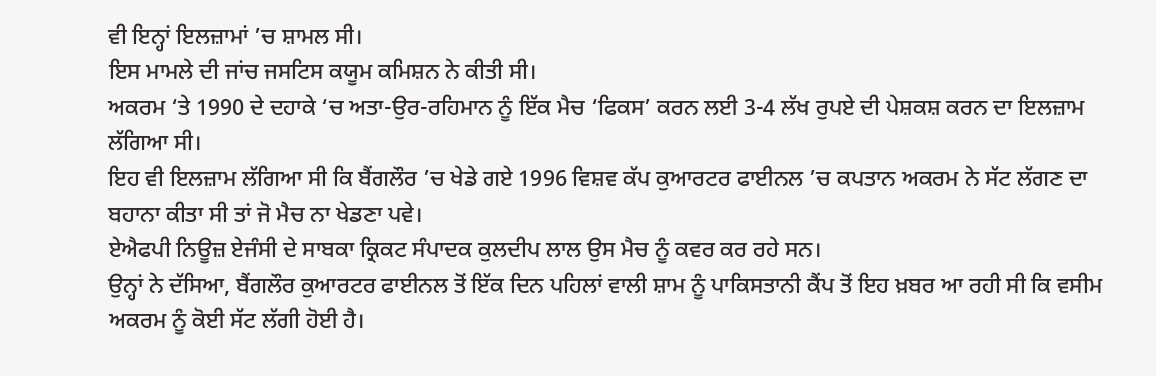ਵੀ ਇਨ੍ਹਾਂ ਇਲਜ਼ਾਮਾਂ ’ਚ ਸ਼ਾਮਲ ਸੀ।
ਇਸ ਮਾਮਲੇ ਦੀ ਜਾਂਚ ਜਸਟਿਸ ਕਯੂਮ ਕਮਿਸ਼ਨ ਨੇ ਕੀਤੀ ਸੀ।
ਅਕਰਮ ‘ਤੇ 1990 ਦੇ ਦਹਾਕੇ ‘ਚ ਅਤਾ-ਉਰ-ਰਹਿਮਾਨ ਨੂੰ ਇੱਕ ਮੈਚ ‘ਫਿਕਸ’ ਕਰਨ ਲਈ 3-4 ਲੱਖ ਰੁਪਏ ਦੀ ਪੇਸ਼ਕਸ਼ ਕਰਨ ਦਾ ਇਲਜ਼ਾਮ ਲੱਗਿਆ ਸੀ।
ਇਹ ਵੀ ਇਲਜ਼ਾਮ ਲੱਗਿਆ ਸੀ ਕਿ ਬੈਂਗਲੌਰ ’ਚ ਖੇਡੇ ਗਏ 1996 ਵਿਸ਼ਵ ਕੱਪ ਕੁਆਰਟਰ ਫਾਈਨਲ ’ਚ ਕਪਤਾਨ ਅਕਰਮ ਨੇ ਸੱਟ ਲੱਗਣ ਦਾ ਬਹਾਨਾ ਕੀਤਾ ਸੀ ਤਾਂ ਜੋ ਮੈਚ ਨਾ ਖੇਡਣਾ ਪਵੇ।
ਏਐਫਪੀ ਨਿਊਜ਼ ਏਜੰਸੀ ਦੇ ਸਾਬਕਾ ਕ੍ਰਿਕਟ ਸੰਪਾਦਕ ਕੁਲਦੀਪ ਲਾਲ ਉਸ ਮੈਚ ਨੂੰ ਕਵਰ ਕਰ ਰਹੇ ਸਨ।
ਉਨ੍ਹਾਂ ਨੇ ਦੱਸਿਆ, ਬੈਂਗਲੌਰ ਕੁਆਰਟਰ ਫਾਈਨਲ ਤੋਂ ਇੱਕ ਦਿਨ ਪਹਿਲਾਂ ਵਾਲੀ ਸ਼ਾਮ ਨੂੰ ਪਾਕਿਸਤਾਨੀ ਕੈਂਪ ਤੋਂ ਇਹ ਖ਼ਬਰ ਆ ਰਹੀ ਸੀ ਕਿ ਵਸੀਮ ਅਕਰਮ ਨੂੰ ਕੋਈ ਸੱਟ ਲੱਗੀ ਹੋਈ ਹੈ।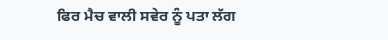ਫਿਰ ਮੈਚ ਵਾਲੀ ਸਵੇਰ ਨੂੰ ਪਤਾ ਲੱਗ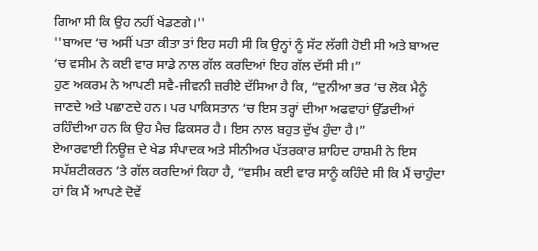ਗਿਆ ਸੀ ਕਿ ਉਹ ਨਹੀਂ ਖੇਡਣਗੇ।''
''ਬਾਅਦ ‘ਚ ਅਸੀਂ ਪਤਾ ਕੀਤਾ ਤਾਂ ਇਹ ਸਹੀ ਸੀ ਕਿ ਉਨ੍ਹਾਂ ਨੂੰ ਸੱਟ ਲੱਗੀ ਹੋਈ ਸੀ ਅਤੇ ਬਾਅਦ ‘ਚ ਵਸੀਮ ਨੇ ਕਈ ਵਾਰ ਸਾਡੇ ਨਾਲ ਗੱਲ ਕਰਦਿਆਂ ਇਹ ਗੱਲ ਦੱਸੀ ਸੀ।”
ਹੁਣ ਅਕਰਮ ਨੇ ਆਪਣੀ ਸਵੈ-ਜੀਵਨੀ ਜ਼ਰੀਏ ਦੱਸਿਆ ਹੈ ਕਿ, “ਦੁਨੀਆ ਭਰ ’ਚ ਲੋਕ ਮੈਨੂੰ ਜਾਣਦੇ ਅਤੇ ਪਛਾਣਦੇ ਹਨ। ਪਰ ਪਾਕਿਸਤਾਨ ‘ਚ ਇਸ ਤਰ੍ਹਾਂ ਦੀਆ ਅਫਵਾਹਾਂ ਉੱਡਦੀਆਂ ਰਹਿੰਦੀਆ ਹਨ ਕਿ ਉਹ ਮੈਚ ਫਿਕਸਰ ਹੈ। ਇਸ ਨਾਲ ਬਹੁਤ ਦੁੱਖ ਹੁੰਦਾ ਹੈ।”
ਏਆਰਵਾਈ ਨਿਊਜ਼ ਦੇ ਖੇਡ ਸੰਪਾਦਕ ਅਤੇ ਸੀਨੀਅਰ ਪੱਤਰਕਾਰ ਸ਼ਾਹਿਦ ਹਾਸ਼ਮੀ ਨੇ ਇਸ ਸਪੱਸ਼ਟੀਕਰਨ ’ਤੇ ਗੱਲ ਕਰਦਿਆਂ ਕਿਹਾ ਹੈ, “ਵਸੀਮ ਕਈ ਵਾਰ ਸਾਨੂੰ ਕਹਿੰਦੇ ਸੀ ਕਿ ਮੈਂ ਚਾਹੁੰਦਾ ਹਾਂ ਕਿ ਮੈਂ ਆਪਣੇ ਦੋਵੇਂ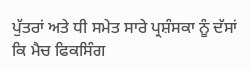ਪੁੱਤਰਾਂ ਅਤੇ ਧੀ ਸਮੇਤ ਸਾਰੇ ਪ੍ਰਸ਼ੰਸਕਾ ਨੂੰ ਦੱਸਾਂ ਕਿ ਮੈਚ ਫਿਕਸਿੰਗ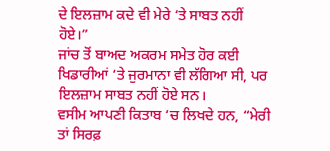ਦੇ ਇਲਜ਼ਾਮ ਕਦੇ ਵੀ ਮੇਰੇ ‘ਤੇ ਸਾਬਤ ਨਹੀਂ ਹੋਏ।”
ਜਾਂਚ ਤੋਂ ਬਾਅਦ ਅਕਰਮ ਸਮੇਤ ਹੋਰ ਕਈ ਖਿਡਾਰੀਆਂ ‘ਤੇ ਜੁਰਮਾਨਾ ਵੀ ਲੱਗਿਆ ਸੀ, ਪਰ ਇਲਜ਼ਾਮ ਸਾਬਤ ਨਹੀਂ ਹੋਏ ਸਨ।
ਵਸੀਮ ਆਪਣੀ ਕਿਤਾਬ ‘ਚ ਲਿਖਦੇ ਹਨ, “ਮੇਰੀ ਤਾਂ ਸਿਰਫ਼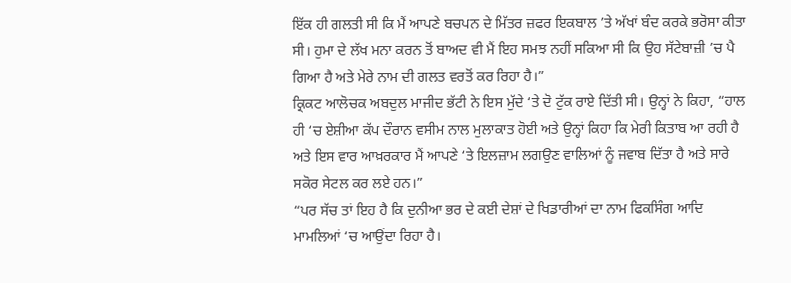ਇੱਕ ਹੀ ਗਲਤੀ ਸੀ ਕਿ ਮੈਂ ਆਪਣੇ ਬਚਪਨ ਦੇ ਮਿੱਤਰ ਜ਼ਫਰ ਇਕਬਾਲ ’ਤੇ ਅੱਖਾਂ ਬੰਦ ਕਰਕੇ ਭਰੋਸਾ ਕੀਤਾ ਸੀ। ਹੁਮਾ ਦੇ ਲੱਖ ਮਨਾ ਕਰਨ ਤੋਂ ਬਾਅਦ ਵੀ ਮੈਂ ਇਹ ਸਮਝ ਨਹੀਂ ਸਕਿਆ ਸੀ ਕਿ ਉਹ ਸੱਟੇਬਾਜ਼ੀ ’ਚ ਪੈ ਗਿਆ ਹੈ ਅਤੇ ਮੇਰੇ ਨਾਮ ਦੀ ਗਲਤ ਵਰਤੋਂ ਕਰ ਰਿਹਾ ਹੈ।”
ਕ੍ਰਿਕਟ ਆਲੋਚਕ ਅਬਦੁਲ ਮਾਜੀਦ ਭੱਟੀ ਨੇ ਇਸ ਮੁੱਦੇ ‘ਤੇ ਦੋ ਟੁੱਕ ਰਾਏ ਦਿੱਤੀ ਸੀ। ਉਨ੍ਹਾਂ ਨੇ ਕਿਹਾ, “ਹਾਲ ਹੀ ‘ਚ ਏਸ਼ੀਆ ਕੱਪ ਦੌਰਾਨ ਵਸੀਮ ਨਾਲ ਮੁਲਾਕਾਤ ਹੋਈ ਅਤੇ ਉਨ੍ਹਾਂ ਕਿਹਾ ਕਿ ਮੇਰੀ ਕਿਤਾਬ ਆ ਰਹੀ ਹੈ ਅਤੇ ਇਸ ਵਾਰ ਆਖ਼ਰਕਾਰ ਮੈਂ ਆਪਣੇ ‘ਤੇ ਇਲਜ਼ਾਮ ਲਗਉਣ ਵਾਲਿਆਂ ਨੂੰ ਜਵਾਬ ਦਿੱਤਾ ਹੈ ਅਤੇ ਸਾਰੇ ਸਕੋਰ ਸੇਟਲ ਕਰ ਲਏ ਹਨ।”
“ਪਰ ਸੱਚ ਤਾਂ ਇਹ ਹੈ ਕਿ ਦੁਨੀਆ ਭਰ ਦੇ ਕਈ ਦੇਸ਼ਾਂ ਦੇ ਖਿਡਾਰੀਆਂ ਦਾ ਨਾਮ ਫਿਕਸਿੰਗ ਆਦਿ ਮਾਮਲਿਆਂ ‘ਚ ਆਉਂਦਾ ਰਿਹਾ ਹੈ।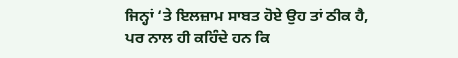ਜਿਨ੍ਹਾਂ ‘ਤੇ ਇਲਜ਼ਾਮ ਸਾਬਤ ਹੋਏ ਉਹ ਤਾਂ ਠੀਕ ਹੈ, ਪਰ ਨਾਲ ਹੀ ਕਹਿੰਦੇ ਹਨ ਕਿ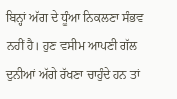ਬਿਨ੍ਹਾਂ ਅੱਗ ਦੇ ਧੂੰਆ ਨਿਕਲਣਾ ਸੰਭਵ ਨਹੀਂ ਹੈ। ਹੁਣ ਵਸੀਮ ਆਪਣੀ ਗੱਲ ਦੁਨੀਆਂ ਅੱਗੇ ਰੱਖਣਾ ਚਾਹੁੰਦੇ ਹਨ ਤਾਂ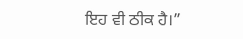ਇਹ ਵੀ ਠੀਕ ਹੈ।”